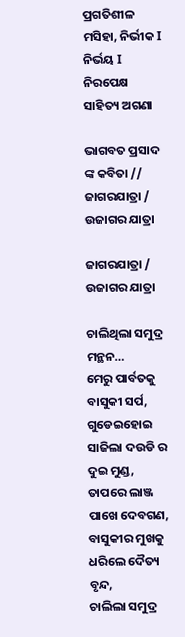ପ୍ରଗତିଶୀଳ ମସିହା, ନିର୍ଭୀକ I ନିର୍ଭୟ I ନିରପେକ୍ଷ
ସାହିତ୍ୟ ଅଗଣା

ଭାଗବତ ପ୍ରସାଦ ଙ୍କ କବିତା // ଜାଗରଯାତ୍ରା / ଉଜାଗର ଯାତ୍ରା

ଜାଗରଯାତ୍ରା / ଉଜାଗର ଯାତ୍ରା

ଚାଲିଥିଲା ସମୁଦ୍ର ମନ୍ଥନ…
ମେରୁ ପାର୍ବତକୁ ବାସୁକୀ ସର୍ପ, ଗୁଡେଇହୋଇ ସାଜିଲା ଦଉଡି ର ଦୁଇ ମୁଣ୍ଡ,
ତାପରେ ଲାଞ୍ଜ ପାଖେ ଦେବଗଣ, ବାସୁକୀର ମୁଖକୁ ଧରିଲେ ଦୈତ୍ୟ ବୃନ୍ଦ,
ଚାଲିଲା ସମୁଦ୍ର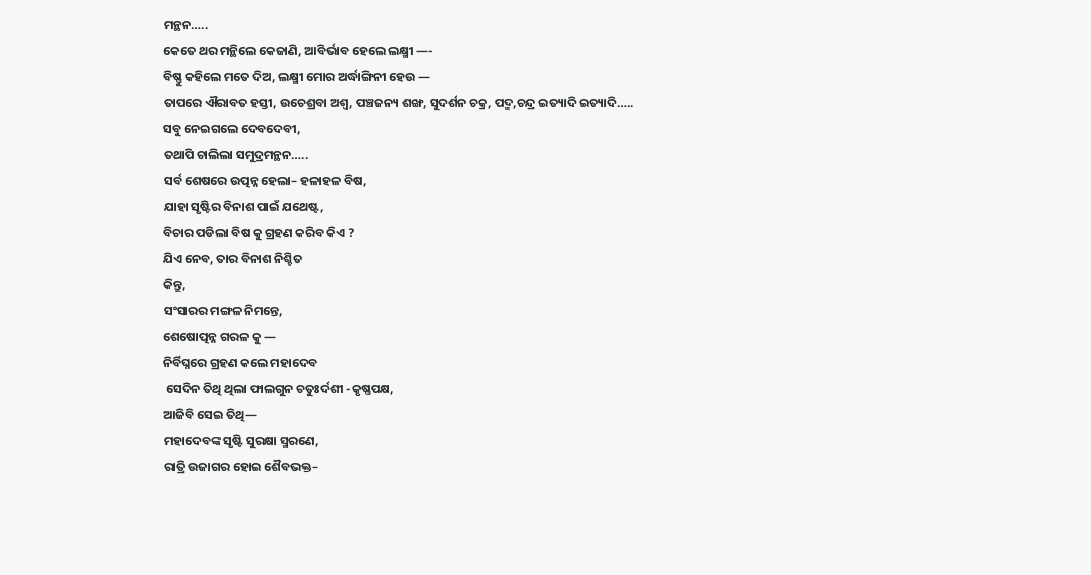ମନ୍ଥନ…..
କେତେ ଥର ମନ୍ଥିଲେ କେଜାଣି, ଆବିର୍ଭାବ ହେଲେ ଲକ୍ଷ୍ମୀ —-
ବିଷ୍ଣୁ କହିଲେ ମତେ ଦିଅ, ଲକ୍ଷ୍ମୀ ମୋର ଅର୍ଦ୍ଧାଙ୍ଗିନୀ ହେଉ —
ତାପରେ ଐରାବତ ହସ୍ତୀ, ଉଚେଶ୍ରବା ଅଶ୍ୱ, ପଞ୍ଚଜନ୍ୟ ଶଙ୍ଖ, ସୁଦର୍ଶନ ଚକ୍ର, ପଦ୍ମ,ଚନ୍ଦ୍ର ଇତ୍ୟାଦି ଇତ୍ୟାଦି…..
ସବୁ ନେଇଗଲେ ଦେବଦେବୀ,
ତଥାପି ଚାଲିଲା ସମୁଦ୍ରମନ୍ଥନ…..
ସର୍ବ ଶେଷରେ ଉତ୍ପନ୍ନ ହେଲା– ହଳାହଳ ବିଷ,
ଯାହା ସୃଷ୍ଟିର ବିନାଶ ପାଇଁ ଯଥେଷ୍ଟ,
ବିଚାର ପଡିଲା ବିଷ କୁ ଗ୍ରହଣ କରିବ କିଏ ?
ଯିଏ ନେବ, ତାର ବିନାଶ ନିଶ୍ଚିତ
କିନ୍ତୁ,
ସଂସାରର ମଙ୍ଗଳ ନିମନ୍ତେ,
ଶେଷୋତ୍ପନ୍ନ ଗରଳ କୁ —
ନିର୍ବିଘ୍ନରେ ଗ୍ରହଣ କଲେ ମହାଦେବ
 ସେଦିନ ତିଥି ଥିଲା ଫାଲଗୁନ ଚତୁଃର୍ଦଶୀ -କୃଷ୍ଣପକ୍ଷ,
ଆଜିବି ସେଇ ତିଥି—
ମହାଦେବଙ୍କ ସୃଷ୍ଟି ସୁରକ୍ଷା ସ୍ମରଣେ,
ରାତ୍ରି ଉଜାଗର ହୋଇ ଶୈବଭକ୍ତ–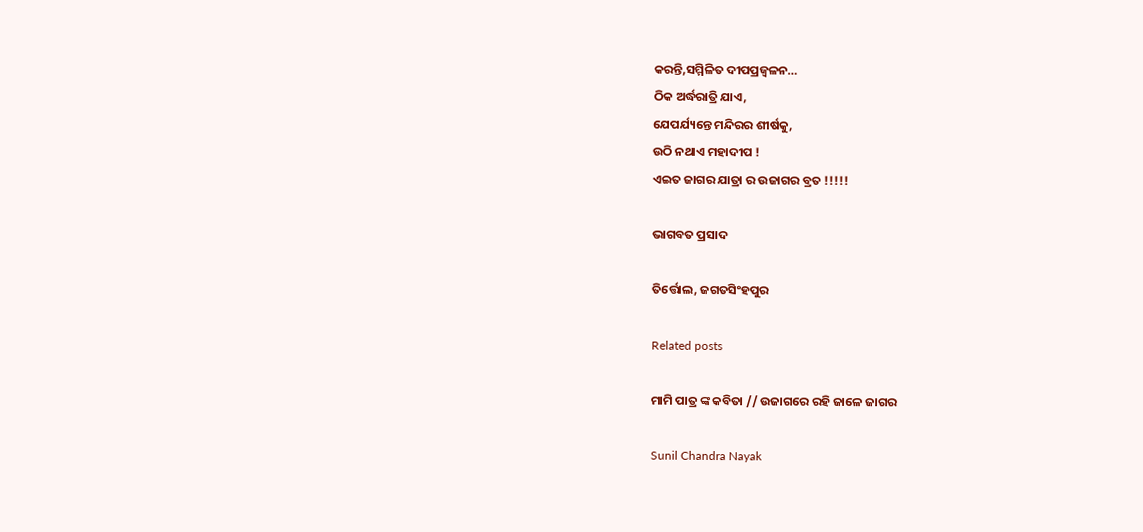କରନ୍ତି,ସମ୍ମିଳିତ ଦୀପପ୍ରଜ୍ବଳନ…
ଠିକ ଅର୍ଦ୍ଧରାତ୍ରି ଯାଏ,
ଯେପର୍ଯ୍ୟନ୍ତେ ମନ୍ଦିରର ଶୀର୍ଷକୁ,
ଉଠି ନଥାଏ ମହାଦୀପ !
ଏଇତ ଜାଗର ଯାତ୍ରା ର ଉଜାଗର ବ୍ରତ !!!!!

ଭାଗବତ ପ୍ରସାଦ

ତିର୍ତ୍ତୋଲ, ଜଗତସିଂହପୁର

Related posts

ମାମି ପାତ୍ର ଙ୍କ କବିତା // ଉଜାଗରେ ରହି ଜାଳେ ଜାଗର

Sunil Chandra Nayak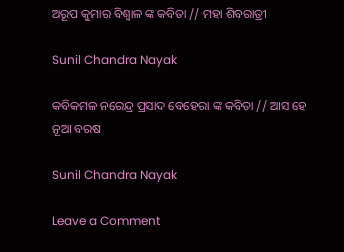ଅରୂପ କୁମାର ବିଶ୍ବାଳ ଙ୍କ କବିତା // ମହା ଶିବରାତ୍ରୀ

Sunil Chandra Nayak

କବିକମଳ ନରେନ୍ଦ୍ର ପ୍ରସାଦ ବେହେରା ଙ୍କ କବିତା // ଆସ ହେ ନୂଆ ବରଷ

Sunil Chandra Nayak

Leave a Comment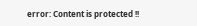error: Content is protected !!